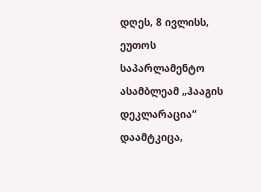დღეს, 8 ივლისს, ეუთოს საპარლამენტო ასამბლეამ „ჰააგის დეკლარაცია“ დაამტკიცა,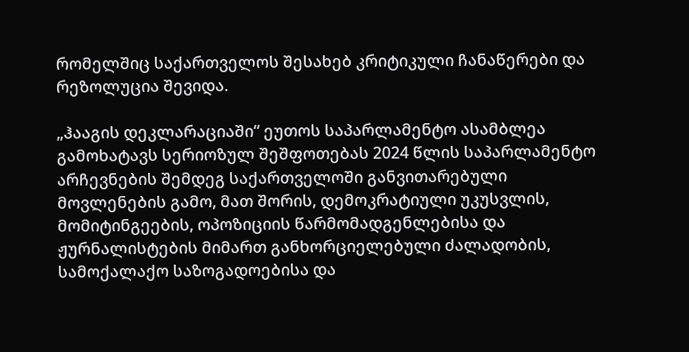რომელშიც საქართველოს შესახებ კრიტიკული ჩანაწერები და რეზოლუცია შევიდა.

„ჰააგის დეკლარაციაში“ ეუთოს საპარლამენტო ასამბლეა გამოხატავს სერიოზულ შეშფოთებას 2024 წლის საპარლამენტო არჩევნების შემდეგ საქართველოში განვითარებული მოვლენების გამო, მათ შორის, დემოკრატიული უკუსვლის, მომიტინგეების, ოპოზიციის წარმომადგენლებისა და ჟურნალისტების მიმართ განხორციელებული ძალადობის, სამოქალაქო საზოგადოებისა და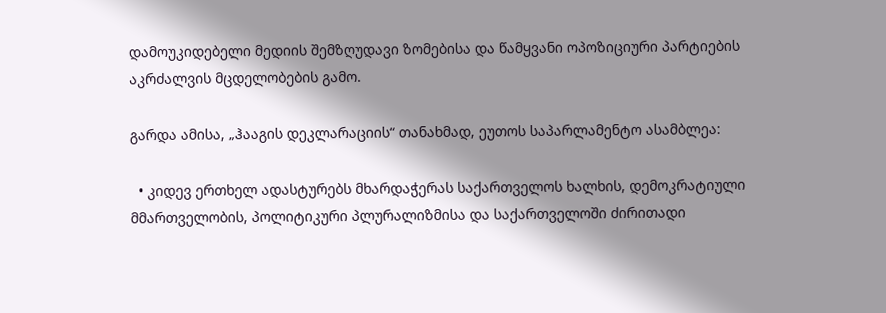დამოუკიდებელი მედიის შემზღუდავი ზომებისა და წამყვანი ოპოზიციური პარტიების აკრძალვის მცდელობების გამო.

გარდა ამისა, „ჰააგის დეკლარაციის“ თანახმად, ეუთოს საპარლამენტო ასამბლეა:

  • კიდევ ერთხელ ადასტურებს მხარდაჭერას საქართველოს ხალხის, დემოკრატიული მმართველობის, პოლიტიკური პლურალიზმისა და საქართველოში ძირითადი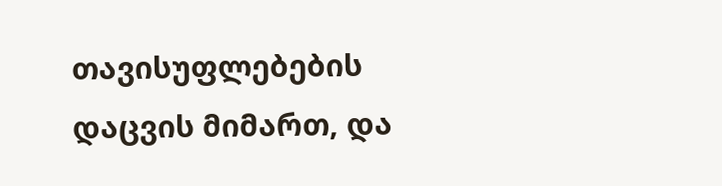თავისუფლებების დაცვის მიმართ, და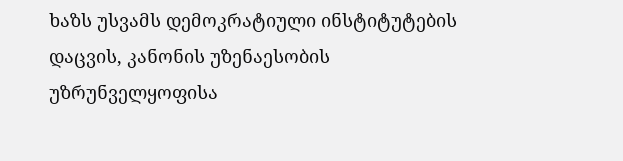ხაზს უსვამს დემოკრატიული ინსტიტუტების დაცვის, კანონის უზენაესობის უზრუნველყოფისა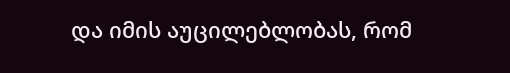და იმის აუცილებლობას, რომ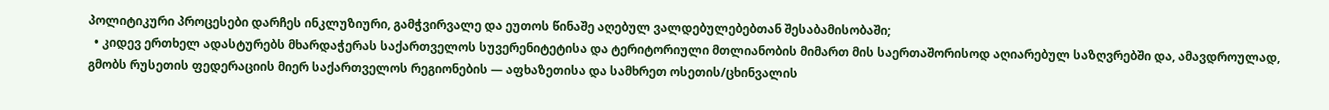პოლიტიკური პროცესები დარჩეს ინკლუზიური, გამჭვირვალე და ეუთოს წინაშე აღებულ ვალდებულებებთან შესაბამისობაში;
  • კიდევ ერთხელ ადასტურებს მხარდაჭერას საქართველოს სუვერენიტეტისა და ტერიტორიული მთლიანობის მიმართ მის საერთაშორისოდ აღიარებულ საზღვრებში და, ამავდროულად, გმობს რუსეთის ფედერაციის მიერ საქართველოს რეგიონების — აფხაზეთისა და სამხრეთ ოსეთის/ცხინვალის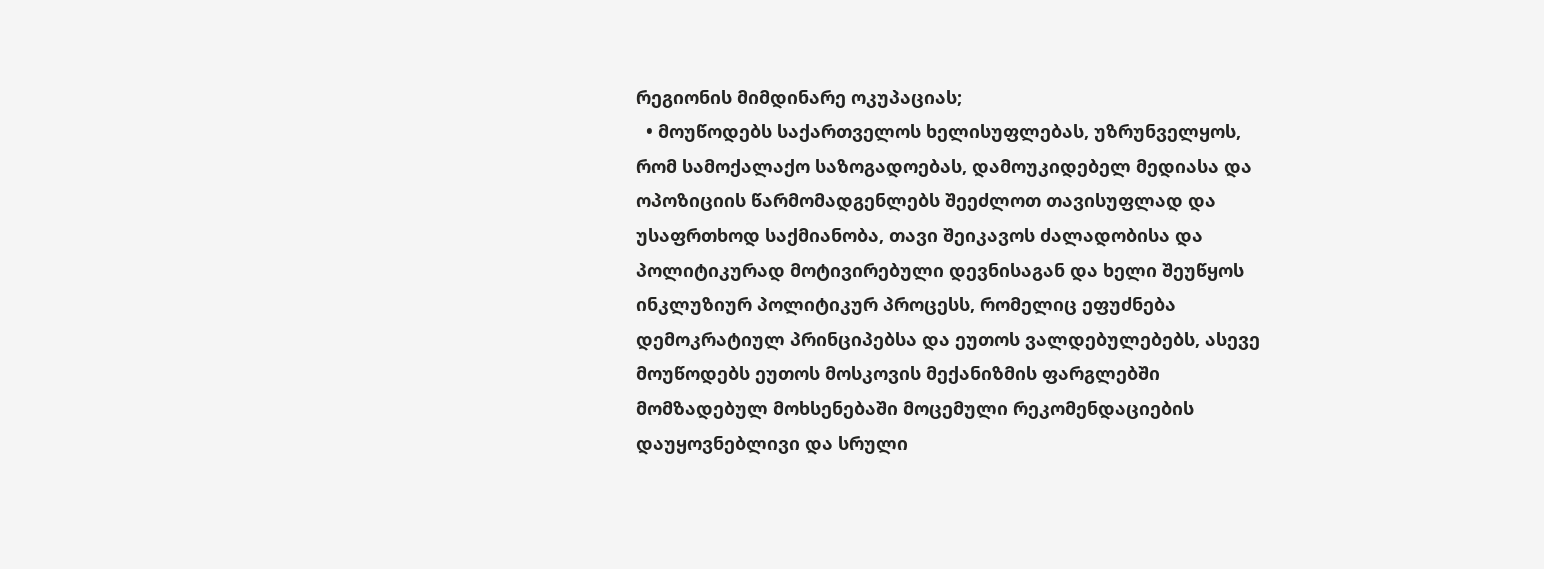რეგიონის მიმდინარე ოკუპაციას;
  • მოუწოდებს საქართველოს ხელისუფლებას, უზრუნველყოს, რომ სამოქალაქო საზოგადოებას, დამოუკიდებელ მედიასა და ოპოზიციის წარმომადგენლებს შეეძლოთ თავისუფლად და უსაფრთხოდ საქმიანობა, თავი შეიკავოს ძალადობისა და პოლიტიკურად მოტივირებული დევნისაგან და ხელი შეუწყოს ინკლუზიურ პოლიტიკურ პროცესს, რომელიც ეფუძნება დემოკრატიულ პრინციპებსა და ეუთოს ვალდებულებებს, ასევე მოუწოდებს ეუთოს მოსკოვის მექანიზმის ფარგლებში მომზადებულ მოხსენებაში მოცემული რეკომენდაციების დაუყოვნებლივი და სრული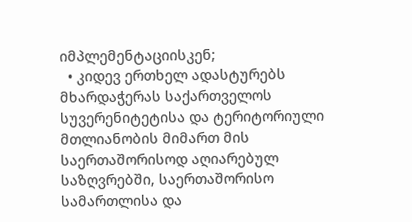იმპლემენტაციისკენ;
  • კიდევ ერთხელ ადასტურებს მხარდაჭერას საქართველოს სუვერენიტეტისა და ტერიტორიული მთლიანობის მიმართ მის საერთაშორისოდ აღიარებულ საზღვრებში, საერთაშორისო სამართლისა და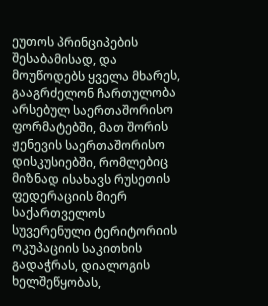ეუთოს პრინციპების შესაბამისად, და მოუწოდებს ყველა მხარეს, გააგრძელონ ჩართულობა არსებულ საერთაშორისო ფორმატებში, მათ შორის ჟენევის საერთაშორისო დისკუსიებში, რომლებიც მიზნად ისახავს რუსეთის ფედერაციის მიერ საქართველოს სუვერენული ტერიტორიის ოკუპაციის საკითხის გადაჭრას, დიალოგის ხელშეწყობას,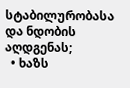სტაბილურობასა და ნდობის აღდგენას;
  • ხაზს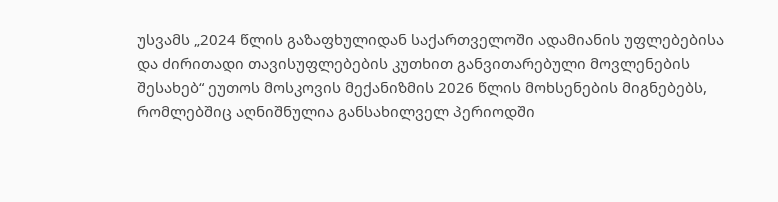უსვამს „2024 წლის გაზაფხულიდან საქართველოში ადამიანის უფლებებისა და ძირითადი თავისუფლებების კუთხით განვითარებული მოვლენების შესახებ“ ეუთოს მოსკოვის მექანიზმის 2026 წლის მოხსენების მიგნებებს, რომლებშიც აღნიშნულია განსახილველ პერიოდში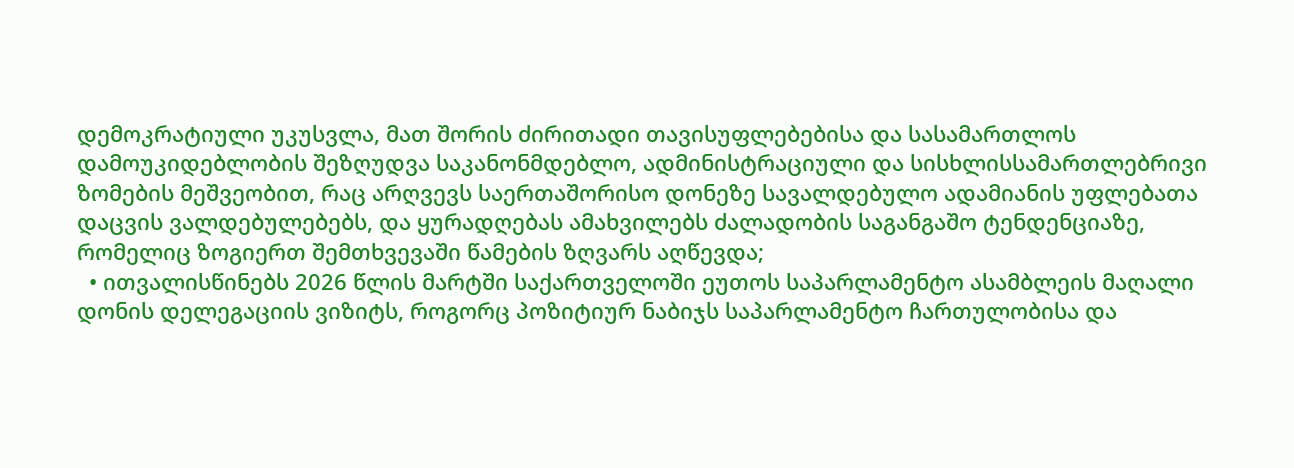დემოკრატიული უკუსვლა, მათ შორის ძირითადი თავისუფლებებისა და სასამართლოს დამოუკიდებლობის შეზღუდვა საკანონმდებლო, ადმინისტრაციული და სისხლისსამართლებრივი ზომების მეშვეობით, რაც არღვევს საერთაშორისო დონეზე სავალდებულო ადამიანის უფლებათა დაცვის ვალდებულებებს, და ყურადღებას ამახვილებს ძალადობის საგანგაშო ტენდენციაზე, რომელიც ზოგიერთ შემთხვევაში წამების ზღვარს აღწევდა;
  • ითვალისწინებს 2026 წლის მარტში საქართველოში ეუთოს საპარლამენტო ასამბლეის მაღალი დონის დელეგაციის ვიზიტს, როგორც პოზიტიურ ნაბიჯს საპარლამენტო ჩართულობისა და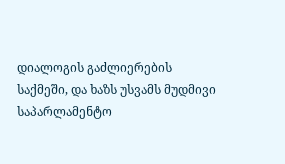დიალოგის გაძლიერების საქმეში, და ხაზს უსვამს მუდმივი საპარლამენტო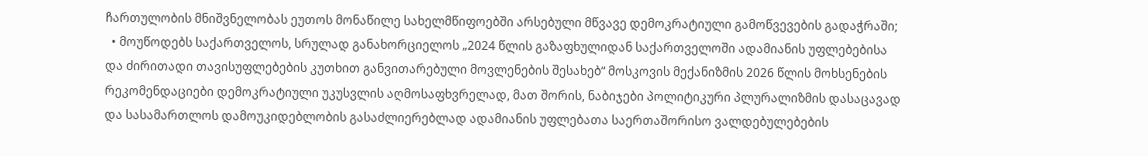ჩართულობის მნიშვნელობას ეუთოს მონაწილე სახელმწიფოებში არსებული მწვავე დემოკრატიული გამოწვევების გადაჭრაში;
  • მოუწოდებს საქართველოს, სრულად განახორციელოს „2024 წლის გაზაფხულიდან საქართველოში ადამიანის უფლებებისა და ძირითადი თავისუფლებების კუთხით განვითარებული მოვლენების შესახებ“ მოსკოვის მექანიზმის 2026 წლის მოხსენების რეკომენდაციები დემოკრატიული უკუსვლის აღმოსაფხვრელად, მათ შორის, ნაბიჯები პოლიტიკური პლურალიზმის დასაცავად და სასამართლოს დამოუკიდებლობის გასაძლიერებლად ადამიანის უფლებათა საერთაშორისო ვალდებულებების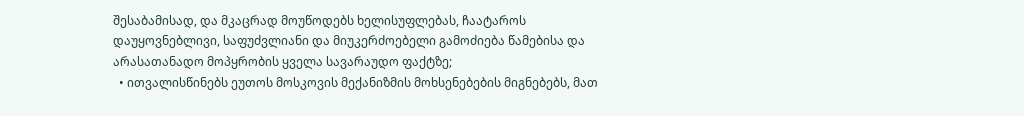შესაბამისად, და მკაცრად მოუწოდებს ხელისუფლებას, ჩაატაროს დაუყოვნებლივი, საფუძვლიანი და მიუკერძოებელი გამოძიება წამებისა და არასათანადო მოპყრობის ყველა სავარაუდო ფაქტზე;
  • ითვალისწინებს ეუთოს მოსკოვის მექანიზმის მოხსენებების მიგნებებს, მათ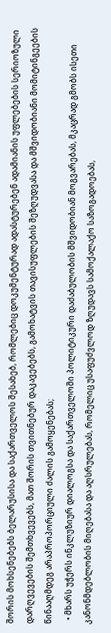შორის მოხსენებებს ბელარუსისა და საქართველოს შესახებ, რომლებიც დოკუმენტურად ადასტურებენ ადამიანის უფლებების სერიოზული დარღვევების შემთხვევებს, მათ შორის თვითნებურ დაკავებებს, გამოხატვის თავისუფლების შეზღუდვასა და მშვიდობიანი მომიტინგეების წინააღმდეგ არაპროპორციული ძალის გამოყენებას;
  • მხარს უჭერს ინკლუზიურ დიალოგსა და საქართველოში პოლიტიკური დაძაბულობის მშვიდობიან მოგვარებას, მკაცრად გმობს ისეთი კანონმდებლობის მიღებასა და აღსრულებას, რომელიც უსაფუძვლოდ ზღუდავს სამოქალაქო საზოგადოებას,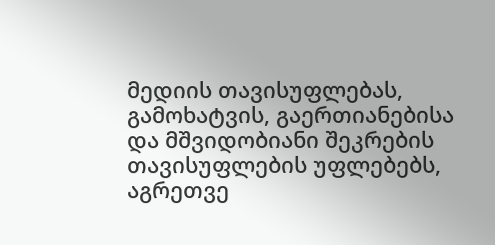მედიის თავისუფლებას, გამოხატვის, გაერთიანებისა და მშვიდობიანი შეკრების თავისუფლების უფლებებს, აგრეთვე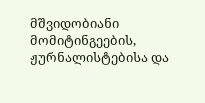მშვიდობიანი მომიტინგეების, ჟურნალისტებისა და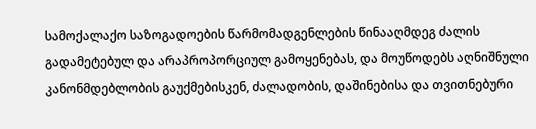სამოქალაქო საზოგადოების წარმომადგენლების წინააღმდეგ ძალის გადამეტებულ და არაპროპორციულ გამოყენებას, და მოუწოდებს აღნიშნული კანონმდებლობის გაუქმებისკენ, ძალადობის, დაშინებისა და თვითნებური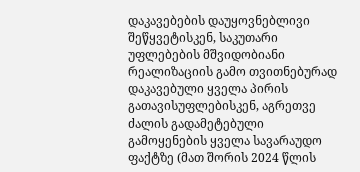დაკავებების დაუყოვნებლივი შეწყვეტისკენ, საკუთარი უფლებების მშვიდობიანი რეალიზაციის გამო თვითნებურად დაკავებული ყველა პირის გათავისუფლებისკენ, აგრეთვე ძალის გადამეტებული გამოყენების ყველა სავარაუდო ფაქტზე (მათ შორის 2024 წლის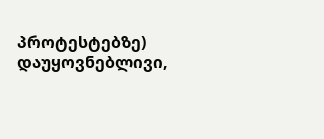პროტესტებზე) დაუყოვნებლივი,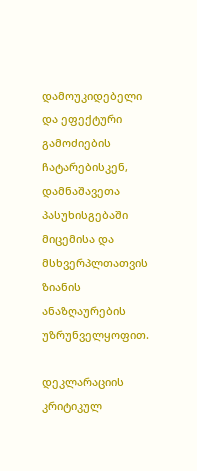დამოუკიდებელი და ეფექტური გამოძიების ჩატარებისკენ, დამნაშავეთა პასუხისგებაში მიცემისა და მსხვერპლთათვის ზიანის ანაზღაურების უზრუნველყოფით.

დეკლარაციის კრიტიკულ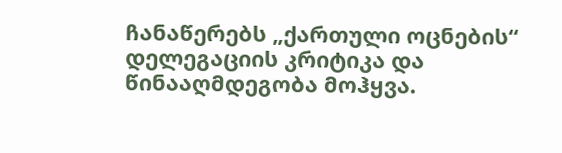ჩანაწერებს „ქართული ოცნების“ დელეგაციის კრიტიკა და წინააღმდეგობა მოჰყვა.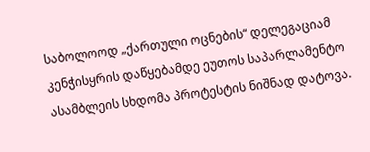საბოლოოდ „ქართული ოცნების“ დელეგაციამ კენჭისყრის დაწყებამდე ეუთოს საპარლამენტო ასამბლეის სხდომა პროტესტის ნიშნად დატოვა.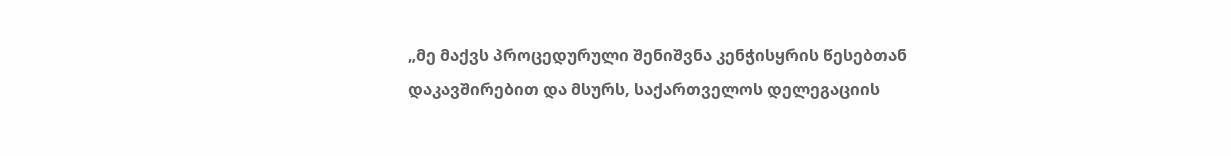„მე მაქვს პროცედურული შენიშვნა კენჭისყრის წესებთან დაკავშირებით და მსურს, საქართველოს დელეგაციის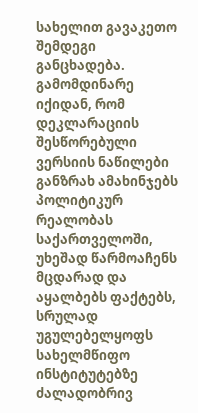სახელით გავაკეთო შემდეგი განცხადება. გამომდინარე იქიდან, რომ დეკლარაციის შესწორებული ვერსიის ნაწილები განზრახ ამახინჯებს პოლიტიკურ რეალობას საქართველოში, უხეშად წარმოაჩენს მცდარად და აყალბებს ფაქტებს, სრულად უგულებელყოფს სახელმწიფო ინსტიტუტებზე ძალადობრივ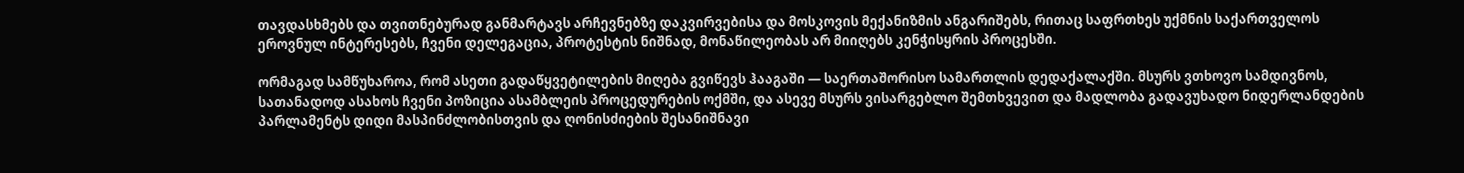თავდასხმებს და თვითნებურად განმარტავს არჩევნებზე დაკვირვებისა და მოსკოვის მექანიზმის ანგარიშებს, რითაც საფრთხეს უქმნის საქართველოს ეროვნულ ინტერესებს, ჩვენი დელეგაცია, პროტესტის ნიშნად, მონაწილეობას არ მიიღებს კენჭისყრის პროცესში.

ორმაგად სამწუხაროა, რომ ასეთი გადაწყვეტილების მიღება გვიწევს ჰააგაში — საერთაშორისო სამართლის დედაქალაქში. მსურს ვთხოვო სამდივნოს, სათანადოდ ასახოს ჩვენი პოზიცია ასამბლეის პროცედურების ოქმში, და ასევე მსურს ვისარგებლო შემთხვევით და მადლობა გადავუხადო ნიდერლანდების პარლამენტს დიდი მასპინძლობისთვის და ღონისძიების შესანიშნავი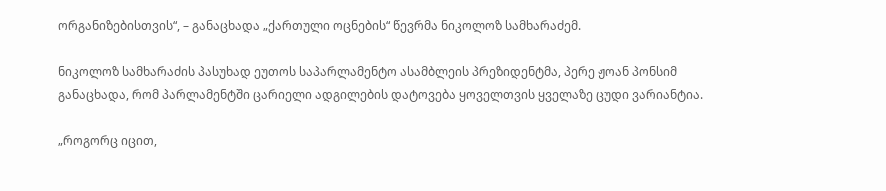ორგანიზებისთვის“, – განაცხადა „ქართული ოცნების“ წევრმა ნიკოლოზ სამხარაძემ.

ნიკოლოზ სამხარაძის პასუხად ეუთოს საპარლამენტო ასამბლეის პრეზიდენტმა, პერე ჟოან პონსიმ განაცხადა, რომ პარლამენტში ცარიელი ადგილების დატოვება ყოველთვის ყველაზე ცუდი ვარიანტია.

„როგორც იცით,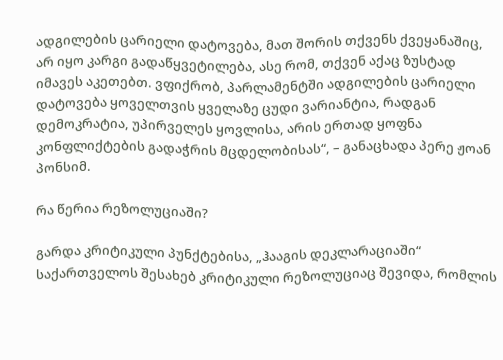ადგილების ცარიელი დატოვება, მათ შორის თქვენს ქვეყანაშიც, არ იყო კარგი გადაწყვეტილება, ასე რომ, თქვენ აქაც ზუსტად იმავეს აკეთებთ. ვფიქრობ, პარლამენტში ადგილების ცარიელი დატოვება ყოველთვის ყველაზე ცუდი ვარიანტია, რადგან დემოკრატია, უპირველეს ყოვლისა, არის ერთად ყოფნა კონფლიქტების გადაჭრის მცდელობისას“, – განაცხადა პერე ჟოან პონსიმ.

რა წერია რეზოლუციაში?

გარდა კრიტიკული პუნქტებისა, „ჰააგის დეკლარაციაში“ საქართველოს შესახებ კრიტიკული რეზოლუციაც შევიდა, რომლის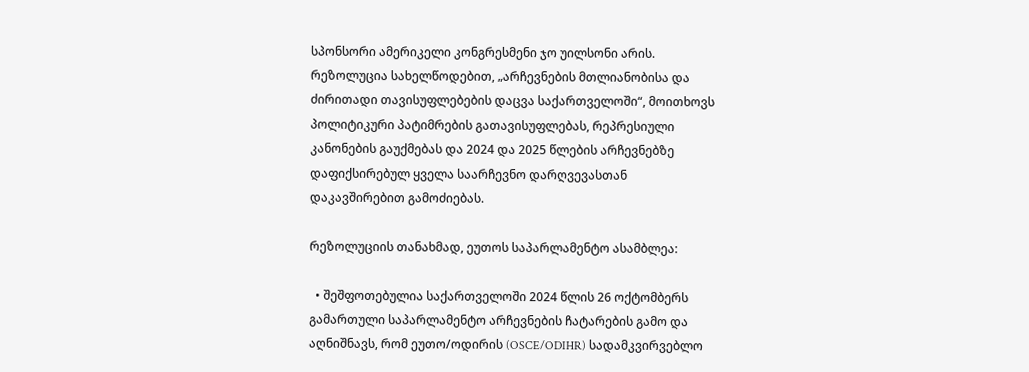სპონსორი ამერიკელი კონგრესმენი ჯო უილსონი არის. რეზოლუცია სახელწოდებით, „არჩევნების მთლიანობისა და ძირითადი თავისუფლებების დაცვა საქართველოში“, მოითხოვს პოლიტიკური პატიმრების გათავისუფლებას, რეპრესიული კანონების გაუქმებას და 2024 და 2025 წლების არჩევნებზე დაფიქსირებულ ყველა საარჩევნო დარღვევასთან დაკავშირებით გამოძიებას.

რეზოლუციის თანახმად, ეუთოს საპარლამენტო ასამბლეა:

  • შეშფოთებულია საქართველოში 2024 წლის 26 ოქტომბერს გამართული საპარლამენტო არჩევნების ჩატარების გამო და აღნიშნავს, რომ ეუთო/ოდირის (OSCE/ODIHR) სადამკვირვებლო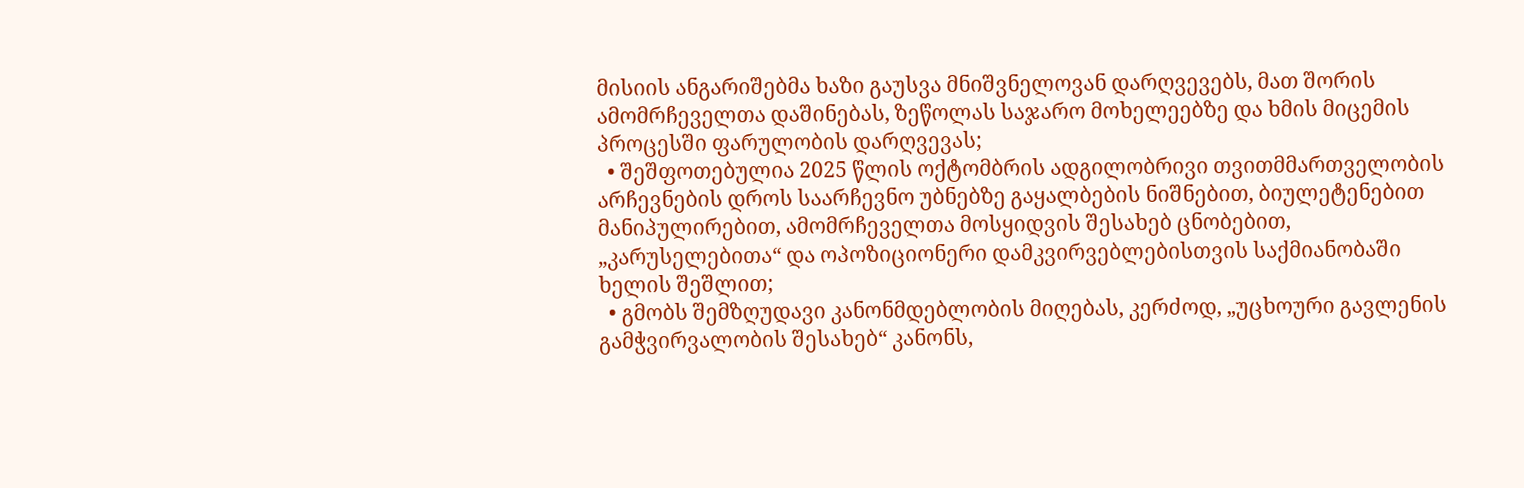მისიის ანგარიშებმა ხაზი გაუსვა მნიშვნელოვან დარღვევებს, მათ შორის ამომრჩეველთა დაშინებას, ზეწოლას საჯარო მოხელეებზე და ხმის მიცემის პროცესში ფარულობის დარღვევას;
  • შეშფოთებულია 2025 წლის ოქტომბრის ადგილობრივი თვითმმართველობის არჩევნების დროს საარჩევნო უბნებზე გაყალბების ნიშნებით, ბიულეტენებით მანიპულირებით, ამომრჩეველთა მოსყიდვის შესახებ ცნობებით, „კარუსელებითა“ და ოპოზიციონერი დამკვირვებლებისთვის საქმიანობაში ხელის შეშლით;
  • გმობს შემზღუდავი კანონმდებლობის მიღებას, კერძოდ, „უცხოური გავლენის გამჭვირვალობის შესახებ“ კანონს,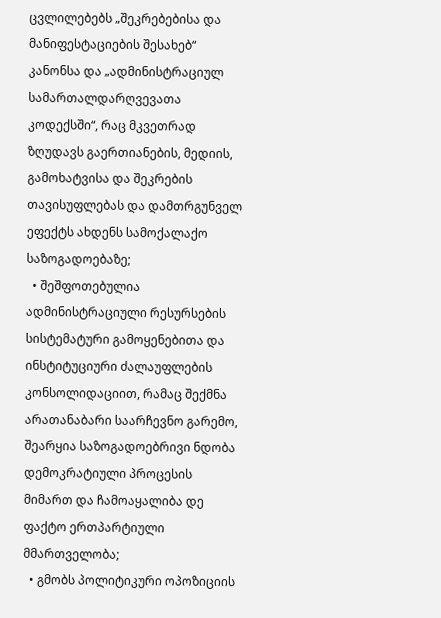ცვლილებებს „შეკრებებისა და მანიფესტაციების შესახებ“ კანონსა და „ადმინისტრაციულ სამართალდარღვევათა კოდექსში“, რაც მკვეთრად ზღუდავს გაერთიანების, მედიის, გამოხატვისა და შეკრების თავისუფლებას და დამთრგუნველ ეფექტს ახდენს სამოქალაქო საზოგადოებაზე;
  • შეშფოთებულია ადმინისტრაციული რესურსების სისტემატური გამოყენებითა და ინსტიტუციური ძალაუფლების კონსოლიდაციით, რამაც შექმნა არათანაბარი საარჩევნო გარემო, შეარყია საზოგადოებრივი ნდობა დემოკრატიული პროცესის მიმართ და ჩამოაყალიბა დე ფაქტო ერთპარტიული მმართველობა;
  • გმობს პოლიტიკური ოპოზიციის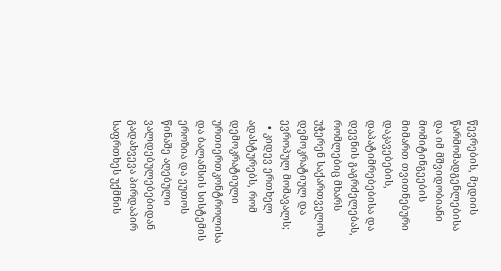წევრების, მედიის წარმომადგენლებისა და იმ მშვიდობიანი მომიტინგეების მიმართ თვითნებური დაკავებების, დაპატიმრებებისა და დევნის გაგრძელებას, რომლებიც მხარს უჭერენ საქართველოს დემოკრატიულ და ევროპულ მომავალს;
  • კიდევ ერთხელ ადასტურებს, რომ დემოკრატიული ურთიერთკონტროლისა და ბალანსის სისტემის ეროზია და ეუთოს წინაშე აღებული ვალდებულებებიდან გადახვევა პირდაპირ საფრთხეს უქმნის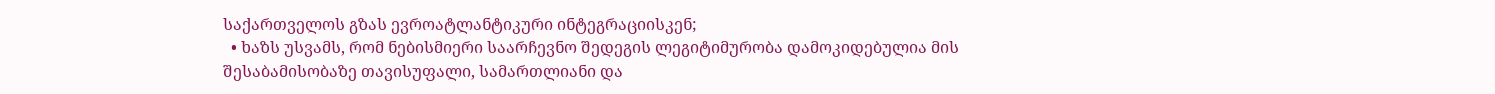საქართველოს გზას ევროატლანტიკური ინტეგრაციისკენ;
  • ხაზს უსვამს, რომ ნებისმიერი საარჩევნო შედეგის ლეგიტიმურობა დამოკიდებულია მის შესაბამისობაზე თავისუფალი, სამართლიანი და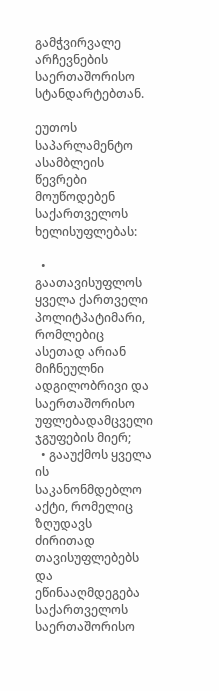გამჭვირვალე არჩევნების საერთაშორისო სტანდარტებთან.

ეუთოს საპარლამენტო ასამბლეის წევრები მოუწოდებენ საქართველოს ხელისუფლებას:

  • გაათავისუფლოს ყველა ქართველი პოლიტპატიმარი, რომლებიც ასეთად არიან მიჩნეულნი ადგილობრივი და საერთაშორისო უფლებადამცველი ჯგუფების მიერ;
  • გააუქმოს ყველა ის საკანონმდებლო აქტი, რომელიც ზღუდავს ძირითად თავისუფლებებს და ეწინააღმდეგება საქართველოს საერთაშორისო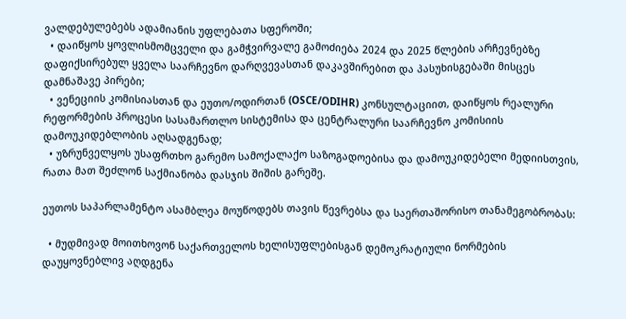ვალდებულებებს ადამიანის უფლებათა სფეროში;
  • დაიწყოს ყოვლისმომცველი და გამჭვირვალე გამოძიება 2024 და 2025 წლების არჩევნებზე დაფიქსირებულ ყველა საარჩევნო დარღვევასთან დაკავშირებით და პასუხისგებაში მისცეს დამნაშავე პირები;
  • ვენეციის კომისიასთან და ეუთო/ოდირთან (OSCE/ODIHR) კონსულტაციით, დაიწყოს რეალური რეფორმების პროცესი სასამართლო სისტემისა და ცენტრალური საარჩევნო კომისიის დამოუკიდებლობის აღსადგენად;
  • უზრუნველყოს უსაფრთხო გარემო სამოქალაქო საზოგადოებისა და დამოუკიდებელი მედიისთვის, რათა მათ შეძლონ საქმიანობა დასჯის შიშის გარეშე.

ეუთოს საპარლამენტო ასამბლეა მოუწოდებს თავის წევრებსა და საერთაშორისო თანამეგობრობას:

  • მუდმივად მოითხოვონ საქართველოს ხელისუფლებისგან დემოკრატიული ნორმების დაუყოვნებლივ აღდგენა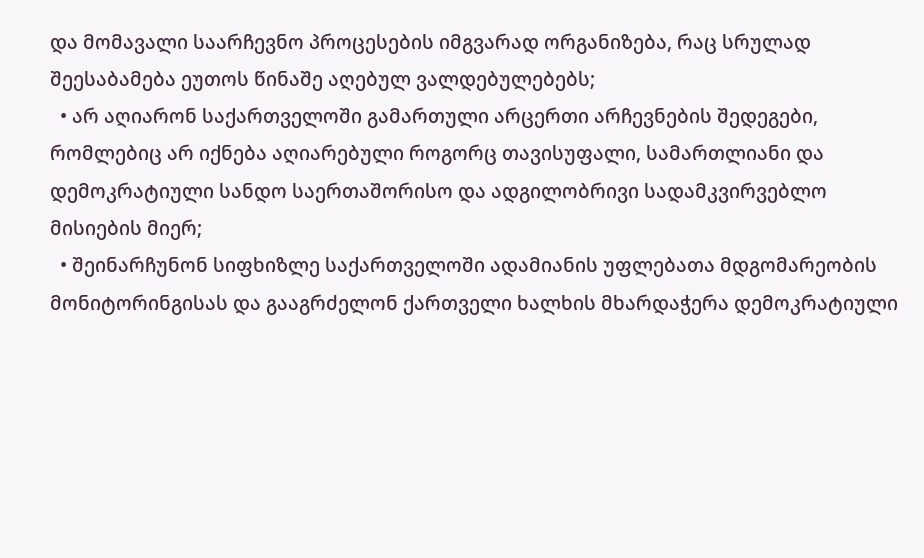და მომავალი საარჩევნო პროცესების იმგვარად ორგანიზება, რაც სრულად შეესაბამება ეუთოს წინაშე აღებულ ვალდებულებებს;
  • არ აღიარონ საქართველოში გამართული არცერთი არჩევნების შედეგები, რომლებიც არ იქნება აღიარებული როგორც თავისუფალი, სამართლიანი და დემოკრატიული სანდო საერთაშორისო და ადგილობრივი სადამკვირვებლო მისიების მიერ;
  • შეინარჩუნონ სიფხიზლე საქართველოში ადამიანის უფლებათა მდგომარეობის მონიტორინგისას და გააგრძელონ ქართველი ხალხის მხარდაჭერა დემოკრატიული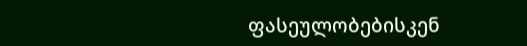ფასეულობებისკენ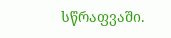სწრაფვაში.